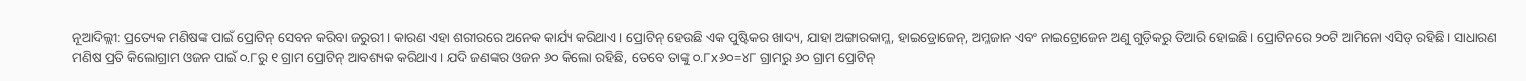ନୂଆଦିଲ୍ଲୀ: ପ୍ରତ୍ୟେକ ମଣିଷଙ୍କ ପାଇଁ ପ୍ରୋଟିନ୍ ସେବନ କରିବା ଜରୁରୀ। କାରଣ ଏହା ଶରୀରରେ ଅନେକ କାର୍ଯ୍ୟ କରିଥାଏ। ପ୍ରୋଟିନ୍ ହେଉଛି ଏକ ପୁଷ୍ଟିକର ଖାଦ୍ୟ, ଯାହା ଅଙ୍ଗାରକାମ୍ଳ, ହାଇଡ୍ରୋଜେନ୍, ଅମ୍ଳଜାନ ଏବଂ ନାଇଟ୍ରୋଜେନ ଅଣୁ ଗୁଡ଼ିକରୁ ତିଆରି ହୋଇଛି। ପ୍ରୋଟିନରେ ୨୦ଟି ଆମିନୋ ଏସିଡ୍ ରହିଛି। ସାଧାରଣ ମଣିଷ ପ୍ରତି କିଲୋଗ୍ରାମ ଓଜନ ପାଇଁ ୦.୮ରୁ ୧ ଗ୍ରାମ ପ୍ରୋଟିନ୍ ଆବଶ୍ୟକ କରିଥାଏ। ଯଦି ଜଣଙ୍କର ଓଜନ ୬୦ କିଲୋ ରହିଛି, ତେବେ ତାଙ୍କୁ ୦.୮x୬୦=୪୮ ଗ୍ରାମରୁ ୬୦ ଗ୍ରାମ ପ୍ରୋଟିନ୍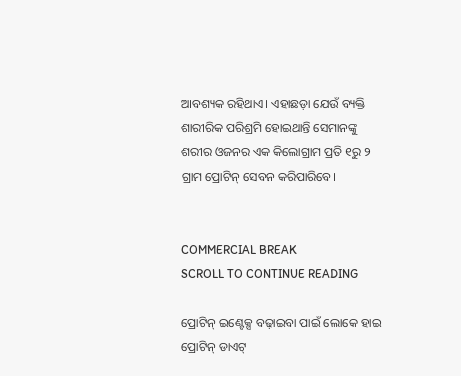ଆବଶ୍ୟକ ରହିଥାଏ। ଏହାଛଡ଼ା ଯେଉଁ ବ୍ୟକ୍ତି ଶାରୀରିକ ପରିଶ୍ରମି ହୋଇଥାନ୍ତି ସେମାନଙ୍କୁ ଶରୀର ଓଜନର ଏକ କିଲୋଗ୍ରାମ ପ୍ରତି ୧ରୁ ୨ ଗ୍ରାମ ପ୍ରୋଟିନ୍ ସେବନ କରିପାରିବେ।


COMMERCIAL BREAK
SCROLL TO CONTINUE READING

ପ୍ରୋଟିନ୍ ଇଣ୍ଟେକ୍ସ ବଢ଼ାଇବା ପାଇଁ ଲୋକେ ହାଇ ପ୍ରୋଟିନ୍ ଡାଏଟ୍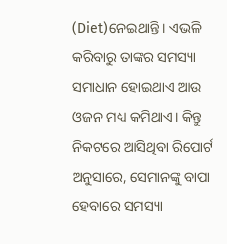(Diet)ନେଇଥାନ୍ତି। ଏଭଳି କରିବାରୁ ତାଙ୍କର ସମସ୍ୟା ସମାଧାନ ହୋଇଥାଏ ଆଉ ଓଜନ ମଧ୍ୟ କମିଥାଏ। କିନ୍ତୁ ନିକଟରେ ଆସିଥିବା ରିପୋର୍ଟ ଅନୁସାରେ, ସେମାନଙ୍କୁ ବାପା ହେବାରେ ସମସ୍ୟା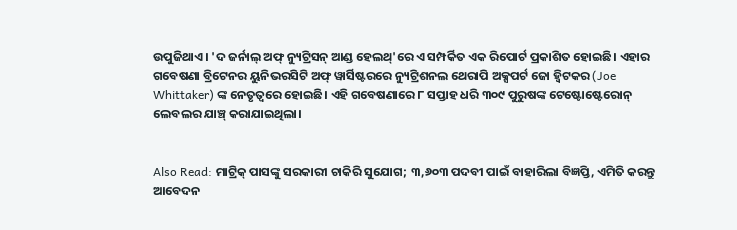ଉପୁଜିଥାଏ। 'ଦ ଜର୍ନାଲ୍ ଅଫ୍ ନ୍ୟୁଟ୍ରିସନ୍ ଆଣ୍ଡ ହେଲଥ୍'ରେ ଏ ସମ୍ପର୍କିତ ଏକ ରିପୋର୍ଟ ପ୍ରକାଶିତ ହୋଇଛି। ଏହାର ଗବେଷଣା ବ୍ରିଟେନର ୟୁନିଭରସିଟି ଅଫ୍ ୱାର୍ସିଷ୍ଟରରେ ନ୍ୟୁଟ୍ରିଶନଲ ଥେରାପି ଅକ୍ସପର୍ଟ ଜୋ ହ୍ୱିଟକର (Joe Whittaker) ଙ୍କ ନେତୃତ୍ୱରେ ହୋଇଛି। ଏହି ଗବେଷଣାରେ ୮ ସପ୍ତାହ ଧରି ୩୦୯ ପୁରୁଷଙ୍କ ଟେଷ୍ଟୋଷ୍ଟେରୋନ୍ ଲେବଲର ଯାଞ୍ଚ୍ କରାଯାଇଥିଲା।


Also Read: ମାଟ୍ରିକ୍ ପାସଙ୍କୁ ସରକାରୀ ଚାକିରି ସୁଯୋଗ; ୩,୬୦୩ ପଦବୀ ପାଇଁ ବାହାରିଲା ବିଜ୍ଞପ୍ତି, ଏମିତି କରନ୍ତୁ ଆବେଦନ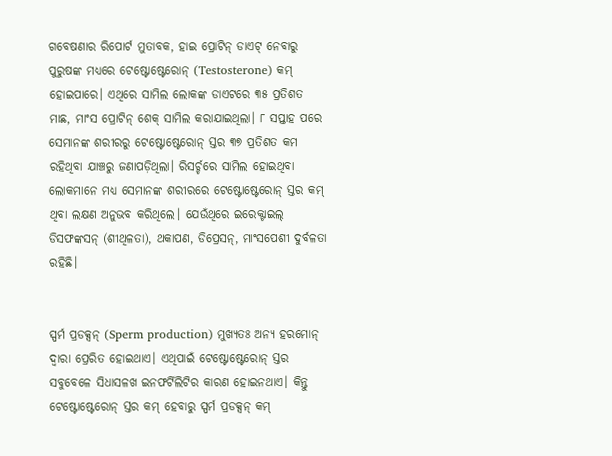ଗବେଷଣାର ରିପୋର୍ଟ ମୁତାବକ, ହାଇ ପ୍ରୋଟିନ୍ ଡାଏଟ୍ ନେବାରୁ ପୁରୁଷଙ୍କ ମଧ୍ୟରେ ଟେଷ୍ଟୋଷ୍ଟେରୋନ୍ (Testosterone) କମ୍ ହୋଇପାରେ। ଏଥିରେ ସାମିଲ ଲୋକଙ୍କ ଡାଏଟରେ ୩୫ ପ୍ରତିଶତ ମାଛ, ମାଂସ ପ୍ରୋଟିନ୍ ଶେକ୍ ସାମିଲ କରାଯାଇଥିଲା। ୮ ସପ୍ତାହ ପରେ ସେମାନଙ୍କ ଶରୀରରୁ ଟେଷ୍ଟୋଷ୍ଟେରୋନ୍ ସ୍ତର ୩୭ ପ୍ରତିଶତ କମ ରହିଥିବା ଯାଞ୍ଚରୁ ଜଣାପଡ଼ିଥିଲା। ରିସର୍ଚ୍ଚରେ ସାମିଲ ହୋଇଥିବା ଲୋକମାନେ ମଧ୍ୟ ସେମାନଙ୍କ ଶରୀରରେ ଟେଷ୍ଟୋଷ୍ଟେରୋନ୍ ସ୍ତର କମ୍ ଥିବା ଲକ୍ଷଣ ଅନୁଭବ କରିଥିଲେ। ଯେଉଁଥିରେ ଇରେକ୍ଟାଇଲ୍ ଡିସଫଙ୍କସନ୍ (ଶୀଥିଳତା), ଥକାପଣ, ଡିପ୍ରେସନ୍, ମାଂସପେଶୀ ଦୁର୍ବଳତା ରହିଛି।


ସ୍ପର୍ମ ପ୍ରଡକ୍ସନ୍ (Sperm production) ମୁଖ୍ୟତଃ ଅନ୍ୟ ହରମୋନ୍ ଦ୍ୱାରା ପ୍ରେରିତ ହୋଇଥାଏ। ଏଥିପାଇଁ ଟେଷ୍ଟୋଷ୍ଟେରୋନ୍ ସ୍ତର ସବୁବେଳେ ସିଧାସଳଖ ଇନଫର୍ଟିଲିଟିର କାରଣ ହୋଇନଥାଏ। କିନ୍ତୁ ଟେଷ୍ଟୋଷ୍ଟେରୋନ୍ ସ୍ତର କମ୍ ହେବାରୁ ସ୍ପର୍ମ ପ୍ରଡକ୍ସନ୍ କମ୍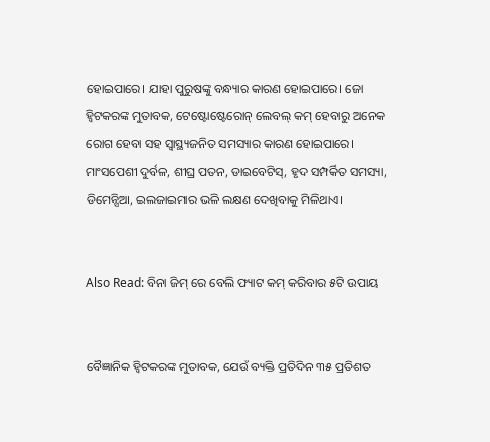ହୋଇପାରେ। ଯାହା ପୁରୁଷଙ୍କୁ ବନ୍ଧ୍ୟାର କାରଣ ହୋଇପାରେ। ଜୋ ହ୍ୱିଟକରଙ୍କ ମୁତାବକ, ଟେଷ୍ଟୋଷ୍ଟେରୋନ୍ ଲେବଲ୍ କମ୍ ହେବାରୁ ଅନେକ ରୋଗ ହେବା ସହ ସ୍ୱାସ୍ଥ୍ୟଜନିତ ସମସ୍ୟାର କାରଣ ହୋଇପାରେ। ମାଂସପେଶୀ ଦୁର୍ବଳ, ଶୀଘ୍ର ପତନ, ଡାଇବେଟିସ୍, ହୃଦ ସମ୍ପର୍କିତ ସମସ୍ୟା, ଡିମେନ୍ସିଆ, ଇଲଜାଇମାର ଭଳି ଲକ୍ଷଣ ଦେଖିବାକୁ ମିଳିଥାଏ।


Also Read: ବିନା ଜିମ୍ ରେ ବେଲି ଫ୍ୟାଟ କମ୍ କରିବାର ୫ଟି ଉପାୟ


ବୈଜ୍ଞାନିକ ହ୍ୱିଟକରଙ୍କ ମୁତାବକ, ଯେଉଁ ବ୍ୟକ୍ତି ପ୍ରତିଦିନ ୩୫ ପ୍ରତିଶତ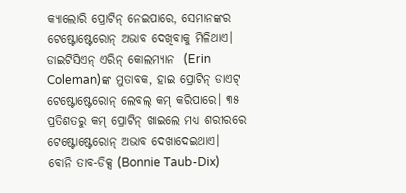କ୍ୟାଲୋରି ପ୍ରୋଟିନ୍ ନେଇପାରେ, ସେମାନଙ୍କର ଟେଷ୍ଟୋଷ୍ଟେରୋନ୍ ଅଭାବ ଦେଖିବାକୁ ମିଳିଥାଏ। ଡାଇଟିସିଏନ୍ ଏରିନ୍ କୋଲମ୍ୟାନ  (Erin Coleman)ଙ୍କ ମୁତାବକ, ହାଇ ପ୍ରୋଟିନ୍ ଡାଏଟ୍ ଟେଷ୍ଟୋଷ୍ଟେରୋନ୍ ଲେବଲ୍ କମ୍ କରିପାରେ। ୩୫ ପ୍ରତିଶତରୁ କମ୍ ପ୍ରୋଟିନ୍ ଖାଇଲେ ମଧ୍ୟ ଶରୀରରେ ଟେଷ୍ଟୋଷ୍ଟେରୋନ୍ ଅଭାବ ଦେଖାଦେଇଥାଏ। ବୋନି ତାବ-ଡିକ୍ସ (Bonnie Taub-Dix)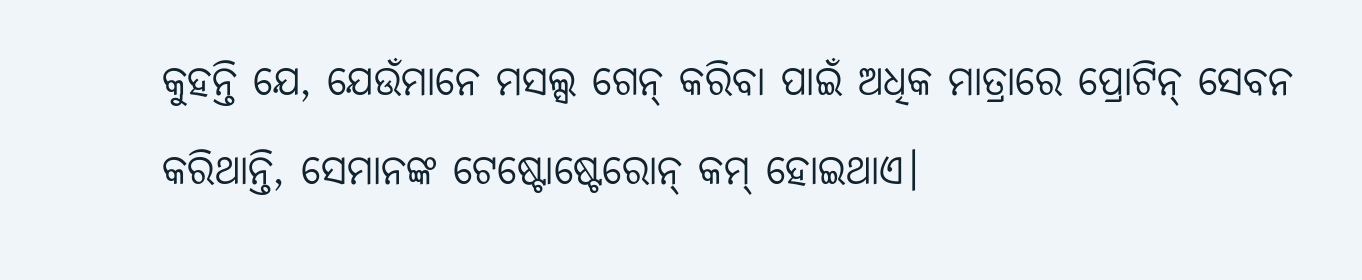କୁହନ୍ତି ଯେ, ଯେଉଁମାନେ ମସଲ୍ସ ଗେନ୍ କରିବା ପାଇଁ ଅଧିକ ମାତ୍ରାରେ ପ୍ରୋଟିନ୍ ସେବନ କରିଥାନ୍ତି, ସେମାନଙ୍କ ଟେଷ୍ଟୋଷ୍ଟେରୋନ୍ କମ୍ ହୋଇଥାଏ।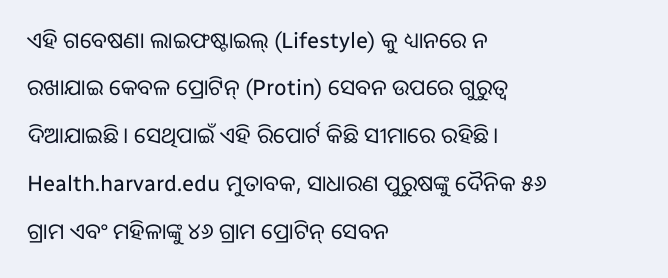ଏହି ଗବେଷଣା ଲାଇଫଷ୍ଟାଇଲ୍ (Lifestyle) କୁ ଧ୍ୟାନରେ ନ ରଖାଯାଇ କେବଳ ପ୍ରୋଟିନ୍ (Protin) ସେବନ ଉପରେ ଗୁରୁତ୍ୱ ଦିଆଯାଇଛି। ସେଥିପାଇଁ ଏହି ରିପୋର୍ଟ କିଛି ସୀମାରେ ରହିଛି। Health.harvard.edu ମୁତାବକ, ସାଧାରଣ ପୁରୁଷଙ୍କୁ ଦୈନିକ ୫୬ ଗ୍ରାମ ଏବଂ ମହିଳାଙ୍କୁ ୪୬ ଗ୍ରାମ ପ୍ରୋଟିନ୍ ସେବନ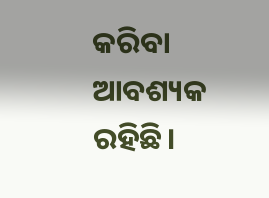କରିବା ଆବଶ୍ୟକ ରହିଛି।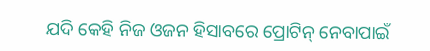ଯଦି କେହି ନିଜ ଓଜନ ହିସାବରେ ପ୍ରୋଟିନ୍ ନେବାପାଇଁ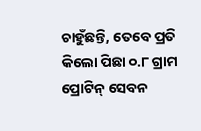ଚାହୁଁଛନ୍ତି, ତେବେ ପ୍ରତି କିଲୋ ପିଛା ୦.୮ ଗ୍ରାମ ପ୍ରୋଟିନ୍ ସେବନ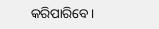କରିପାରିବେ।